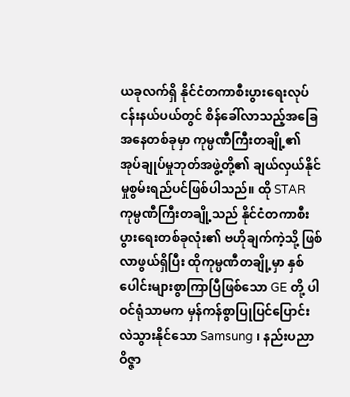ယခုလက်ရှိ နိုင်ငံတကာစီးပွားရေးလုပ်ငန်းနယ်ပယ်တွင် စိန်ခေါ်လာသည့်အခြေအနေတစ်ခုမှာ ကုမ္ပဏီကြီးတချို့၏ အုပ်ချုပ်မှုဘုတ်အဖွဲ့တို့၏ ချယ်လှယ်နိုင်မှုစွမ်းရည်ပင်ဖြစ်ပါသည်။ ထို STAR ကုမ္ပဏီကြီးတချို့သည် နိုင်ငံတကာစီးပွားရေးတစ်ခုလုံး၏ ဗဟိုချက်ကဲ့သို့ ဖြစ်လာဖွယ်ရှိပြီး ထိုကုမ္ပဏီတချို့မှာ နှစ်ပေါင်းများစွာကြာပြီဖြစ်သော GE တို့ ပါဝင်ရုံသာမက မှန်ကန်စွာပြုပြင်ပြောင်းလဲသွားနိုင်သော Samsung ၊ နည်းပညာဝိဇ္ဇာ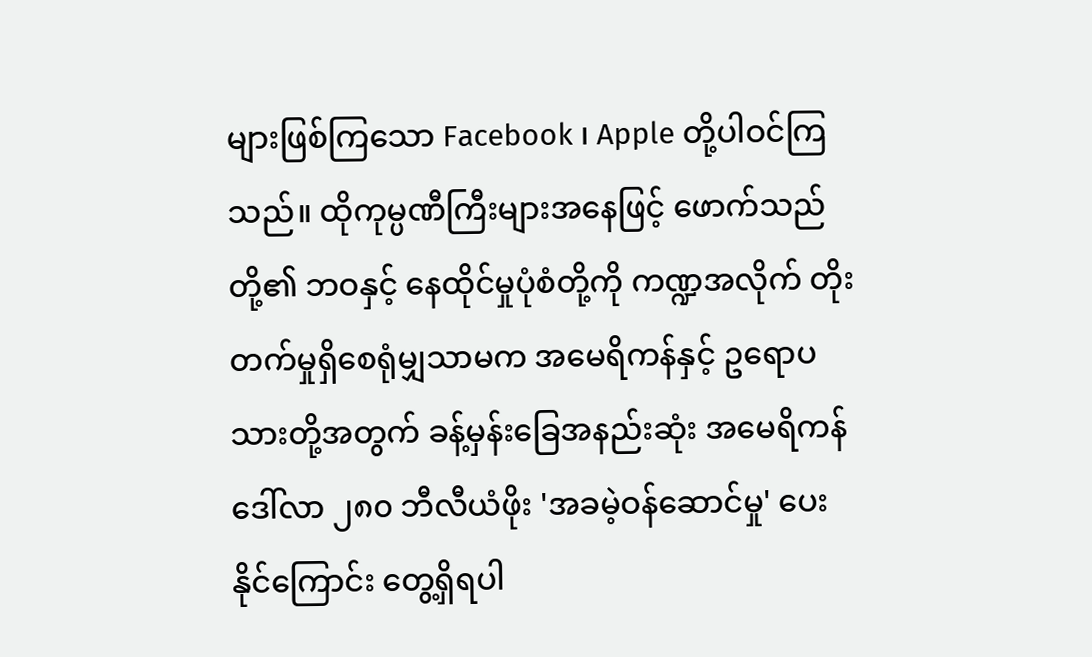များဖြစ်ကြသော Facebook ၊ Apple တို့ပါဝင်ကြသည်။ ထိုကုမ္ပဏီကြီးများအနေဖြင့် ဖောက်သည်တို့၏ ဘဝနှင့် နေထိုင်မှုပုံစံတို့ကို ကဏ္ဍအလိုက် တိုးတက်မှုရှိစေရုံမျှသာမက အမေရိကန်နှင့် ဥရောပသားတို့အတွက် ခန့်မှန်းခြေအနည်းဆုံး အမေရိကန်ဒေါ်လာ ၂၈၀ ဘီလီယံဖိုး 'အခမဲ့ဝန်ဆောင်မှု' ပေးနိုင်ကြောင်း တွေ့ရှိရပါ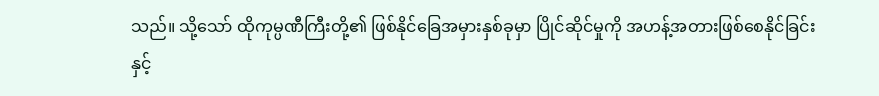သည်။ သို့သော် ထိုကုမ္ပဏီကြီးတို့၏ ဖြစ်နိုင်ခြေအမှားနှစ်ခုမှာ ပြိုင်ဆိုင်မှုကို အဟန့်အတားဖြစ်စေနိုင်ခြင်းနှင့်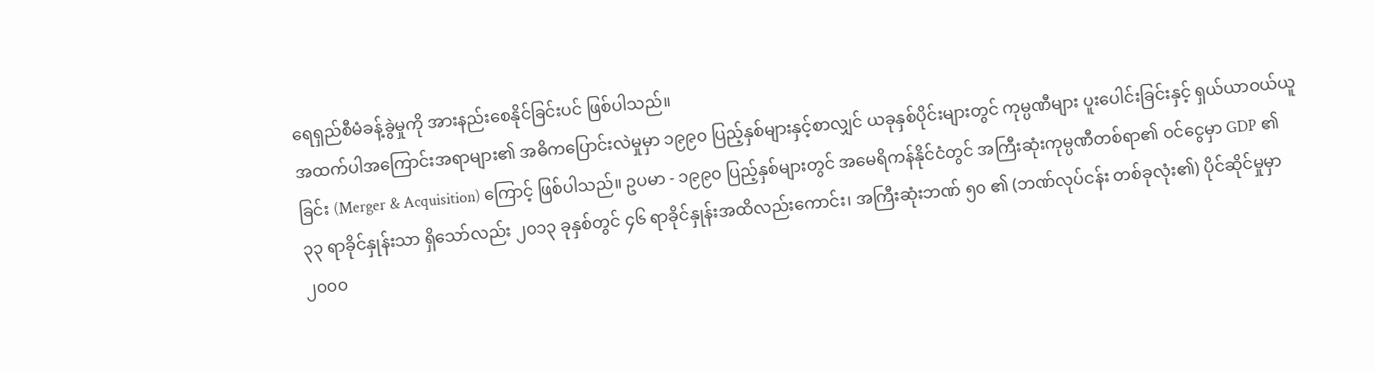ရေရှည်စီမံခန့်ခွဲမှုကို အားနည်းစေနိုင်ခြင်းပင် ဖြစ်ပါသည်။
အထက်ပါအကြောင်းအရာများ၏ အဓိကပြောင်းလဲမှုမှာ ၁၉၉၀ ပြည့်နှစ်များနှင့်စာလျှင် ယခုနှစ်ပိုင်းများတွင် ကုမ္ပဏီများ ပူးပေါင်းခြင်းနှင့် ရှယ်ယာဝယ်ယူခြင်း (Merger & Acquisition) ကြောင့် ဖြစ်ပါသည်။ ဥပမာ - ၁၉၉၀ ပြည့်နှစ်များတွင် အမေရိကန်နိုင်ငံတွင် အကြီးဆုံးကုမ္ပဏီတစ်ရာ၏ ဝင်ငွေမှာ GDP ၏ ၃၃ ရာခိုင်နှုန်းသာ ရှိသော်လည်း ၂၀၁၃ ခုနှစ်တွင် ၄၆ ရာခိုင်နှုန်းအထိလည်းကောင်း၊ အကြီးဆုံးဘဏ် ၅၀ ၏ (ဘဏ်လုပ်ငန်း တစ်ခုလုံး၏) ပိုင်ဆိုင်မှုမှာ ၂၀၀၀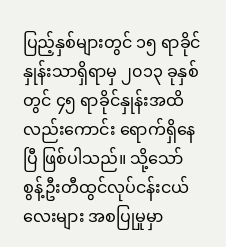ပြည့်နှစ်များတွင် ၁၅ ရာခိုင်နှုန်းသာရှိရာမှ ၂၀၁၃ ခုနှစ်တွင် ၄၅ ရာခိုင်နှုန်းအထိလည်းကောင်း ရောက်ရှိနေပြီ ဖြစ်ပါသည်။ သို့သော် စွန့်ဦးတီထွင်လုပ်ငန်းငယ်လေးများ အစပြုမှုမှာ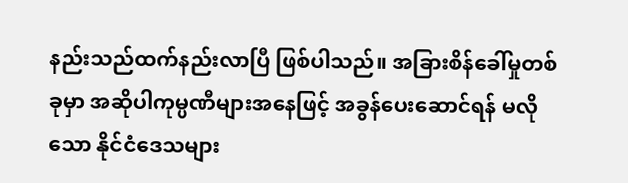နည်းသည်ထက်နည်းလာပြီ ဖြစ်ပါသည်။ အခြားစိန်ခေါ်မှုတစ်ခုမှာ အဆိုပါကုမ္ပဏီများအနေဖြင့် အခွန်ပေးဆောင်ရန် မလိုသော နိုင်ငံဒေသများ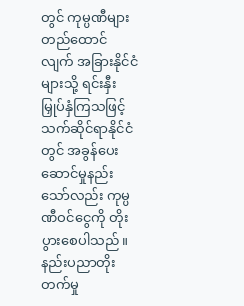တွင် ကုမ္ပဏီများ တည်ထောင်လျက် အခြားနိုင်ငံများသို့ ရင်းနှီးမြှုပ်နှံကြသဖြင့် သက်ဆိုင်ရာနိုင်ငံတွင် အခွန်ပေးဆောင်မှုနည်းသော်လည်း ကုမ္ပဏီဝင်ငွေကို တိုးပွားစေပါသည်။ နည်းပညာတိုးတက်မှု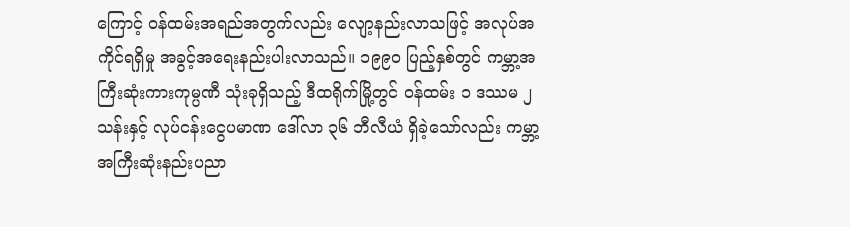ကြောင့် ဝန်ထမ်းအရည်အတွက်လည်း လျော့နည်းလာသဖြင့် အလုပ်အကိုင်ရရှိမှု အခွင့်အရေးနည်းပါးလာသည်။ ၁၉၉၀ ပြည့်နှစ်တွင် ကမ္ဘာ့အကြီးဆုံးကားကုမ္ပဏီ သုံးခုရှိသည့် ဒီထရိုက်မြို့တွင် ဝန်ထမ်း ၁ ဒဿမ ၂ သန်းနှင့် လုပ်ငန်းငွေပမာဏ ဒေါ်လာ ၃၆ ဘီလီယံ ရှိခဲ့သော်လည်း ကမ္ဘာ့အကြီးဆုံးနည်းပညာ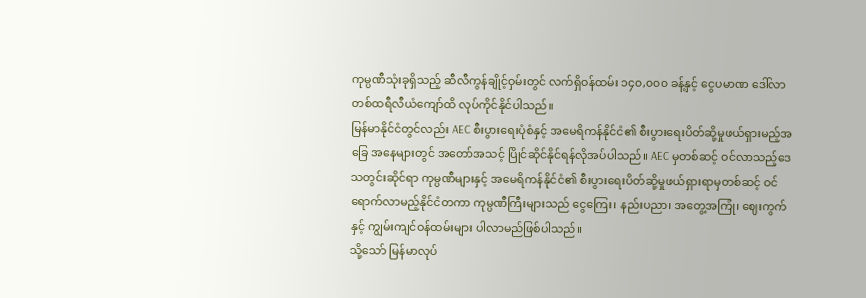ကုမ္ပဏီသုံးခုရှိသည့် ဆီလီကွန်ချိုင့်ဝှမ်းတွင် လက်ရှိဝန်ထမ်း ၁၄၀,၀၀၀ ခန့်နှင့် ငွေပမာဏ ဒေါ်လာတစ်ထရီလီယံကျော်ထိ လုပ်ကိုင်နိုင်ပါသည်။
မြန်မာနိုင်ငံတွင်လည်း AEC စီးပွားရေးပုံစံနှင့် အမေရိကန်နိုင်ငံ၏ စီးပွားရေးပိတ်ဆို့မှုဖယ်ရှားမည့်အခြေ အနေများတွင် အတော်အသင့် ပြိုင်ဆိုင်နိုင်ရန်လိုအပ်ပါသည်။ AEC မှတစ်ဆင့် ဝင်လာသည့်ဒေသတွင်းဆိုင်ရာ ကုမ္ပဏီများနှင့် အမေရိကန်နိုင်ငံ၏ စီးပွားရေးပိတ်ဆို့မှုဖယ်ရှားရာမှတစ်ဆင့် ဝင်ရောက်လာမည့်နိုင်ငံတကာ ကုမ္ပဏီကြီးများသည် ငွေကြေး၊ နည်းပညာ၊ အတွေ့အကြုံ၊ ဈေးကွက်နှင့် ကျွမ်းကျင်ဝန်ထမ်းများ ပါလာမည်ဖြစ်ပါသည်။
သို့သော် မြန်မာလုပ်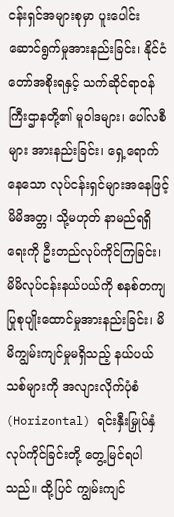ငန်းရှင်အများစုမှာ ပူးပေါင်းဆောင်ရွက်မှုအားနည်းခြင်း၊ နိုင်ငံတော်အစိုးရနှင့် သက်ဆိုင်ရာဝန်ကြီးဌာနတို့၏ မူဝါဒများ၊ ပေါ်လစီများ အားနည်းခြင်း၊ ရှေ့ရောက်နေသော လုပ်ငန်းရှင်များအနေဖြင့် မိမိအတ္တ၊ သို့မဟုတ် နာမည်ရရှိရေးကို ဦးတည်လုပ်ကိုင်ကြခြင်း၊ မိမိလုပ်ငန်းနယ်ပယ်ကို စနစ်တကျ ပြုစုပျိုးထောင်မှုအားနည်းခြင်း၊ မိမိကျွမ်းကျင်မှုမရှိသည့် နယ်ပယ်သစ်များကို အလျားလိုက်ပုံစံ (Horizontal) ရင်းနှီးမြှုပ်နှံလုပ်ကိုင်ခြင်းတို့ တွေ့မြင်ရပါသည်။ ထို့ပြင် ကျွမ်းကျင်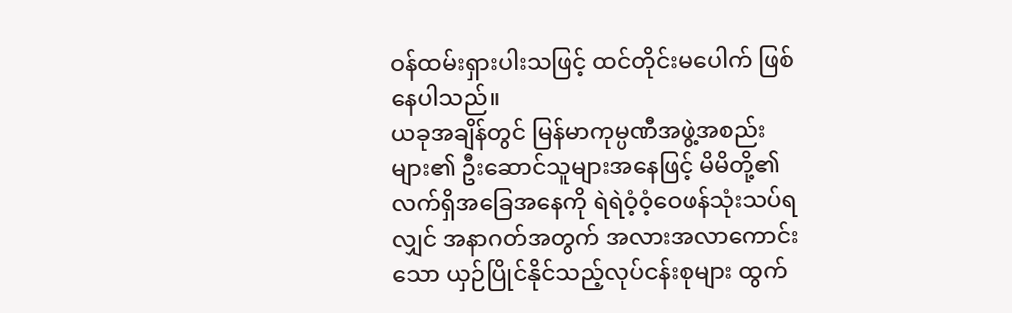ဝန်ထမ်းရှားပါးသဖြင့် ထင်တိုင်းမပေါက် ဖြစ်နေပါသည်။
ယခုအချိန်တွင် မြန်မာကုမ္ပဏီအဖွဲ့အစည်းများ၏ ဦးဆောင်သူများအနေဖြင့် မိမိတို့၏လက်ရှိအခြေအနေကို ရဲရဲဝံ့ဝံ့ဝေဖန်သုံးသပ်ရလျှင် အနာဂတ်အတွက် အလားအလာကောင်းသော ယှဉ်ပြိုင်နိုင်သည့်လုပ်ငန်းစုများ ထွက်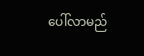ပေါ်လာမည်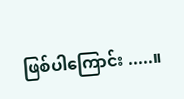ဖြစ်ပါကြောင်း .....။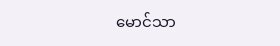မောင်သာ